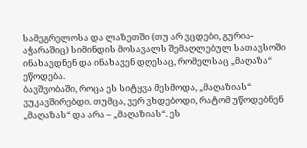სამეგრელოსა და ლაზეთში (თუ არ ვცდები, გურია-აჭარაშიც) სიმინდის მოსავალს შემაღლებულ სათავსოში ინახავდნენ და ინახავენ დღესაც, რომელსაც „მაღაზა“ ეწოდება.
ბავშვობაში, როცა ეს სიტყვა მესმოდა, „მაღაზიას“ ვუკავშირებდი. თუმცა, ვერ ვხდებოდი, რატომ უწოდებნენ „მაღაზას“ და არა – „მაღაზიას“. ეს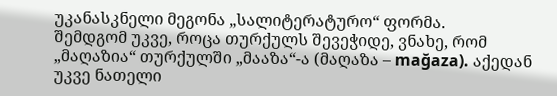უკანასკნელი მეგონა „სალიტერატურო“ ფორმა.
შემდგომ უკვე, როცა თურქულს შევეჭიდე, ვნახე, რომ „მაღაზია“ თურქულში „მააზა“-ა (მაღაზა – mağaza). აქედან უკვე ნათელი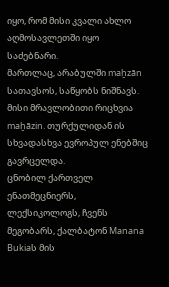იყო, რომ მისი კვალი ახლო აღმოსავლეთში იყო საძებნარი.
მართლაც, არაბულში maḫzān სათავსოს, საწყობს ნიშნავს. მისი მრავლობითი რიცხვია maḫāzin. თურქულიდან ის სხვადასხვა ევროპულ ენებშიც გავრცელდა.
ცნობილ ქართველ ენათმეცნიერს, ლექსიკოლოგს, ჩვენს მეგობარს, ქალბატონ Manana Bukiaს მის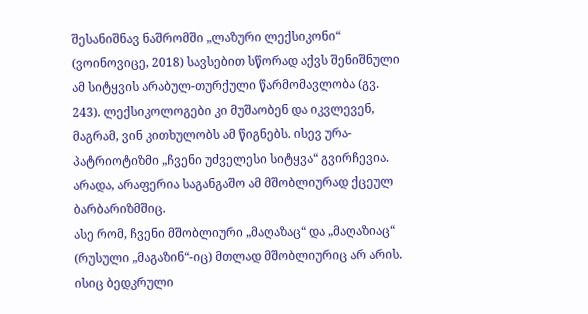შესანიშნავ ნაშრომში „ლაზური ლექსიკონი“ (ვოინოვიცე, 2018) სავსებით სწორად აქვს შენიშნული ამ სიტყვის არაბულ-თურქული წარმომავლობა (გვ. 243). ლექსიკოლოგები კი მუშაობენ და იკვლევენ, მაგრამ, ვინ კითხულობს ამ წიგნებს. ისევ ურა-პატრიოტიზმი „ჩვენი უძველესი სიტყვა“ გვირჩევია. არადა, არაფერია საგანგაშო ამ მშობლიურად ქცეულ ბარბარიზმშიც.
ასე რომ, ჩვენი მშობლიური „მაღაზაც“ და „მაღაზიაც“ (რუსული „მაგაზინ“-იც) მთლად მშობლიურიც არ არის. ისიც ბედკრული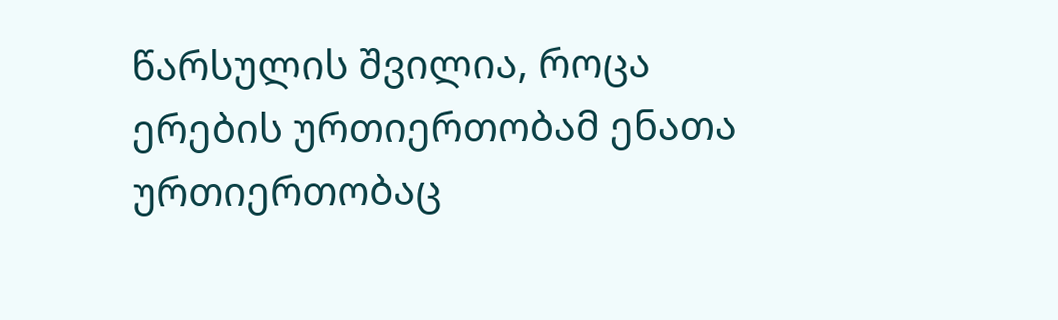წარსულის შვილია, როცა ერების ურთიერთობამ ენათა ურთიერთობაც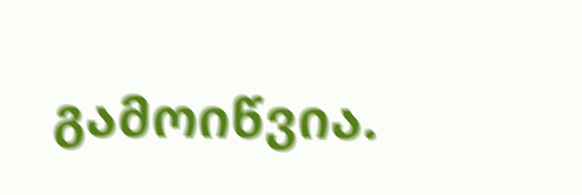გამოიწვია.